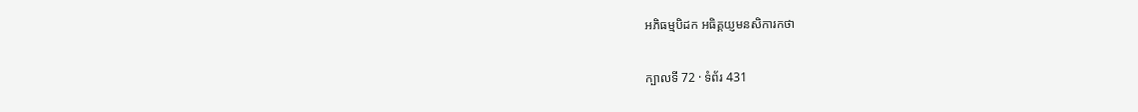អភិធម្មបិដក អធិគ្គយ្ញមនសិការកថា

ក្បាលទី 72 · ទំព័រ 431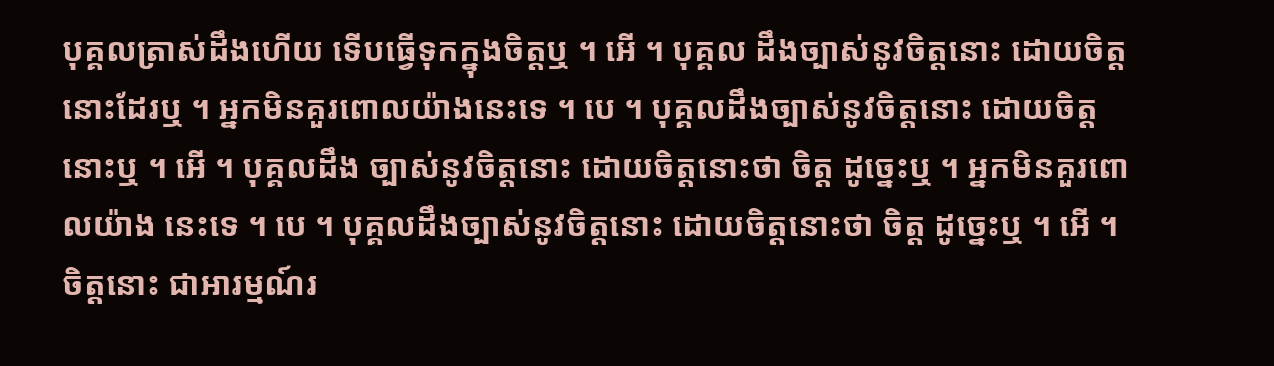បុគ្គលត្រាស់ដឹងហើយ ទើបធ្វើទុកក្នុងចិត្តឬ ។ អើ ។ បុគ្គល ដឹងច្បាស់នូវចិត្តនោះ ដោយចិត្តនោះដែរឬ ។ អ្នកមិនគួរពោលយ៉ាងនេះទេ ។ បេ ។ បុគ្គលដឹងច្បាស់នូវចិត្តនោះ ដោយចិត្តនោះឬ ។ អើ ។ បុគ្គលដឹង ច្បាស់នូវចិត្តនោះ ដោយចិត្តនោះថា ចិត្ត ដូច្នេះឬ ។ អ្នកមិនគួរពោលយ៉ាង នេះទេ ។ បេ ។ បុគ្គលដឹងច្បាស់នូវចិត្តនោះ ដោយចិត្តនោះថា ចិត្ត ដូច្នេះឬ ។ អើ ។ ចិត្តនោះ ជាអារម្មណ៍រ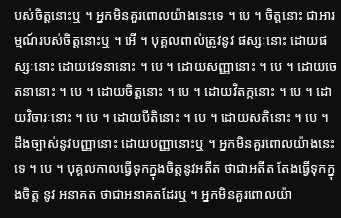បស់ចិត្តនោះឬ ។ អ្នកមិនគួរពោលយ៉ាងនេះទេ ។ បេ ។ ចិត្តនោះ ជាអារម្មណ៍របស់ចិត្តនោះឬ ។ អើ ។ បុគ្គលពាល់ត្រូវនូវ ផស្សៈនោះ ដោយផស្សៈនោះ ដោយវេទនានោះ ។ បេ ។ ដោយសញ្ញានោះ ។ បេ ។ ដោយចេតនានោះ ។ បេ ។ ដោយចិត្តនោះ ។ បេ ។ ដោយវិតក្កនោះ ។ បេ ។ ដោយវិចារៈនោះ ។ បេ ។ ដោយបីតិនោះ ។ បេ ។ ដោយសតិនោះ ។ បេ ។ ដឹងច្បាស់នូវបញ្ញានោះ ដោយបញ្ញានោះឬ ។ អ្នកមិនគួរពោលយ៉ាងនេះទេ ។ បេ ។ បុគ្គលកាលធ្វើទុកក្នុងចិត្តនូវអតីត ថាជាអតីត តែងធ្វើទុកក្នុងចិត្ត នូវ អនាគត ថាជាអនាគតដែរឬ ។ អ្នកមិនគួរពោលយ៉ា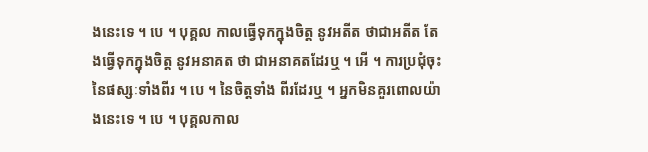ងនេះទេ ។ បេ ។ បុគ្គល កាលធ្វើទុកក្នុងចិត្ត នូវអតីត ថាជាអតីត តែងធ្វើទុកក្នុងចិត្ត នូវអនាគត ថា ជាអនាគតដែរឬ ។ អើ ។ ការប្រជុំចុះនៃផស្សៈទាំងពីរ ។ បេ ។ នៃចិត្តទាំង ពីរដែរឬ ។ អ្នកមិនគួរពោលយ៉ាងនេះទេ ។ បេ ។ បុគ្គលកាល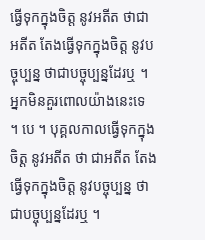ធ្វើទុកក្នុងចិត្ត នូវអតីត ថាជាអតីត តែងធ្វើទុកក្នុងចិត្ត នូវបច្ចុប្បន្ន ថាជាបច្ចុប្បន្នដែរឬ ។ អ្នកមិនគួរពោលយ៉ាងនេះទេ ។ បេ ។ បុគ្គលកាលធ្វើទុកក្នុងចិត្ត នូវអតីត ថា ជាអតីត តែងធ្វើទុកក្នុងចិត្ត នូវបច្ចុប្បន្ន ថាជាបច្ចុប្បន្នដែរឬ ។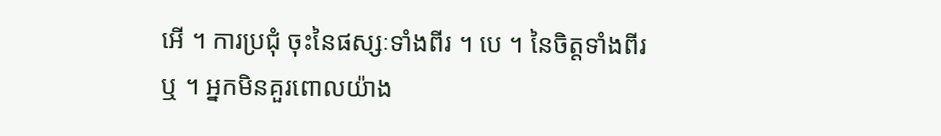អើ ។ ការប្រជុំ ចុះនៃផស្សៈទាំងពីរ ។ បេ ។ នៃចិត្តទាំងពីរឬ ។ អ្នកមិនគួរពោលយ៉ាង